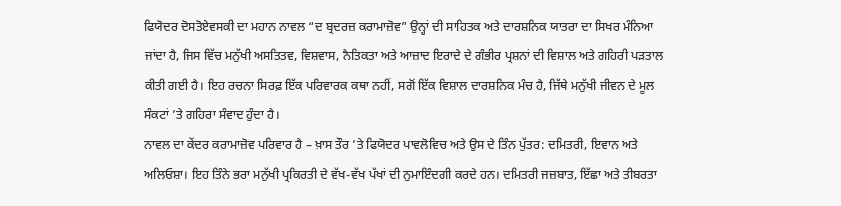ਫਿਯੋਦਰ ਦੋਸਤੋਏਵਸਕੀ ਦਾ ਮਹਾਨ ਨਾਵਲ “ਦ ਬ੍ਰਦਰਜ਼ ਕਰਾਮਾਜ਼ੋਵ” ਉਨ੍ਹਾਂ ਦੀ ਸਾਹਿਤਕ ਅਤੇ ਦਾਰਸ਼ਨਿਕ ਯਾਤਰਾ ਦਾ ਸਿਖਰ ਮੰਨਿਆ ਜਾਂਦਾ ਹੈ, ਜਿਸ ਵਿੱਚ ਮਨੁੱਖੀ ਅਸਤਿਤਵ, ਵਿਸ਼ਵਾਸ, ਨੈਤਿਕਤਾ ਅਤੇ ਆਜ਼ਾਦ ਇਰਾਦੇ ਦੇ ਗੰਭੀਰ ਪ੍ਰਸ਼ਨਾਂ ਦੀ ਵਿਸ਼ਾਲ ਅਤੇ ਗਹਿਰੀ ਪੜਤਾਲ ਕੀਤੀ ਗਈ ਹੈ। ਇਹ ਰਚਨਾ ਸਿਰਫ਼ ਇੱਕ ਪਰਿਵਾਰਕ ਕਥਾ ਨਹੀਂ, ਸਗੋਂ ਇੱਕ ਵਿਸ਼ਾਲ ਦਾਰਸ਼ਨਿਕ ਮੰਚ ਹੈ, ਜਿੱਥੇ ਮਨੁੱਖੀ ਜੀਵਨ ਦੇ ਮੂਲ ਸੰਕਟਾਂ ’ਤੇ ਗਹਿਰਾ ਸੰਵਾਦ ਹੁੰਦਾ ਹੈ।
ਨਾਵਲ ਦਾ ਕੇਂਦਰ ਕਰਾਮਾਜ਼ੋਵ ਪਰਿਵਾਰ ਹੈ – ਖ਼ਾਸ ਤੌਰ ’ਤੇ ਫਿਯੋਦਰ ਪਾਵਲੋਵਿਚ ਅਤੇ ਉਸ ਦੇ ਤਿੰਨ ਪੁੱਤਰ: ਦਮਿਤਰੀ, ਇਵਾਨ ਅਤੇ ਅਲਿਓਸ਼ਾ। ਇਹ ਤਿੰਨੇ ਭਰਾ ਮਨੁੱਖੀ ਪ੍ਰਕਿਰਤੀ ਦੇ ਵੱਖ-ਵੱਖ ਪੱਖਾਂ ਦੀ ਨੁਮਾਇੰਦਗੀ ਕਰਦੇ ਹਨ। ਦਮਿਤਰੀ ਜਜ਼ਬਾਤ, ਇੱਛਾ ਅਤੇ ਤੀਬਰਤਾ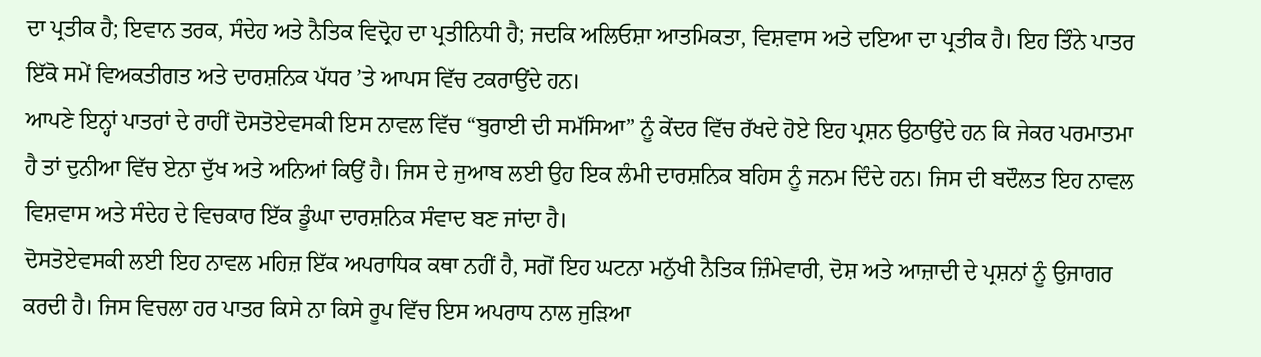ਦਾ ਪ੍ਰਤੀਕ ਹੈ; ਇਵਾਨ ਤਰਕ, ਸੰਦੇਹ ਅਤੇ ਨੈਤਿਕ ਵਿਦ੍ਰੋਹ ਦਾ ਪ੍ਰਤੀਨਿਧੀ ਹੈ; ਜਦਕਿ ਅਲਿਓਸ਼ਾ ਆਤਮਿਕਤਾ, ਵਿਸ਼ਵਾਸ ਅਤੇ ਦਇਆ ਦਾ ਪ੍ਰਤੀਕ ਹੈ। ਇਹ ਤਿੰਨੇ ਪਾਤਰ ਇੱਕੋ ਸਮੇਂ ਵਿਅਕਤੀਗਤ ਅਤੇ ਦਾਰਸ਼ਨਿਕ ਪੱਧਰ ’ਤੇ ਆਪਸ ਵਿੱਚ ਟਕਰਾਉਂਦੇ ਹਨ।
ਆਪਣੇ ਇਨ੍ਹਾਂ ਪਾਤਰਾਂ ਦੇ ਰਾਹੀਂ ਦੋਸਤੋਏਵਸਕੀ ਇਸ ਨਾਵਲ ਵਿੱਚ “ਬੁਰਾਈ ਦੀ ਸਮੱਸਿਆ” ਨੂੰ ਕੇਂਦਰ ਵਿੱਚ ਰੱਖਦੇ ਹੋਏ ਇਹ ਪ੍ਰਸ਼ਨ ਉਠਾਉਂਦੇ ਹਨ ਕਿ ਜੇਕਰ ਪਰਮਾਤਮਾ ਹੈ ਤਾਂ ਦੁਨੀਆ ਵਿੱਚ ਏਨਾ ਦੁੱਖ ਅਤੇ ਅਨਿਆਂ ਕਿਉਂ ਹੈ। ਜਿਸ ਦੇ ਜੁਆਬ ਲਈ ਉਹ ਇਕ ਲੰਮੀ ਦਾਰਸ਼ਨਿਕ ਬਹਿਸ ਨੂੰ ਜਨਮ ਦਿੰਦੇ ਹਨ। ਜਿਸ ਦੀ ਬਦੌਲਤ ਇਹ ਨਾਵਲ ਵਿਸ਼ਵਾਸ ਅਤੇ ਸੰਦੇਹ ਦੇ ਵਿਚਕਾਰ ਇੱਕ ਡੂੰਘਾ ਦਾਰਸ਼ਨਿਕ ਸੰਵਾਦ ਬਣ ਜਾਂਦਾ ਹੈ।
ਦੋਸਤੋਏਵਸਕੀ ਲਈ ਇਹ ਨਾਵਲ ਮਹਿਜ਼ ਇੱਕ ਅਪਰਾਧਿਕ ਕਥਾ ਨਹੀਂ ਹੈ, ਸਗੋਂ ਇਹ ਘਟਨਾ ਮਨੁੱਖੀ ਨੈਤਿਕ ਜ਼ਿੰਮੇਵਾਰੀ, ਦੋਸ਼ ਅਤੇ ਆਜ਼ਾਦੀ ਦੇ ਪ੍ਰਸ਼ਨਾਂ ਨੂੰ ਉਜਾਗਰ ਕਰਦੀ ਹੈ। ਜਿਸ ਵਿਚਲਾ ਹਰ ਪਾਤਰ ਕਿਸੇ ਨਾ ਕਿਸੇ ਰੂਪ ਵਿੱਚ ਇਸ ਅਪਰਾਧ ਨਾਲ ਜੁੜਿਆ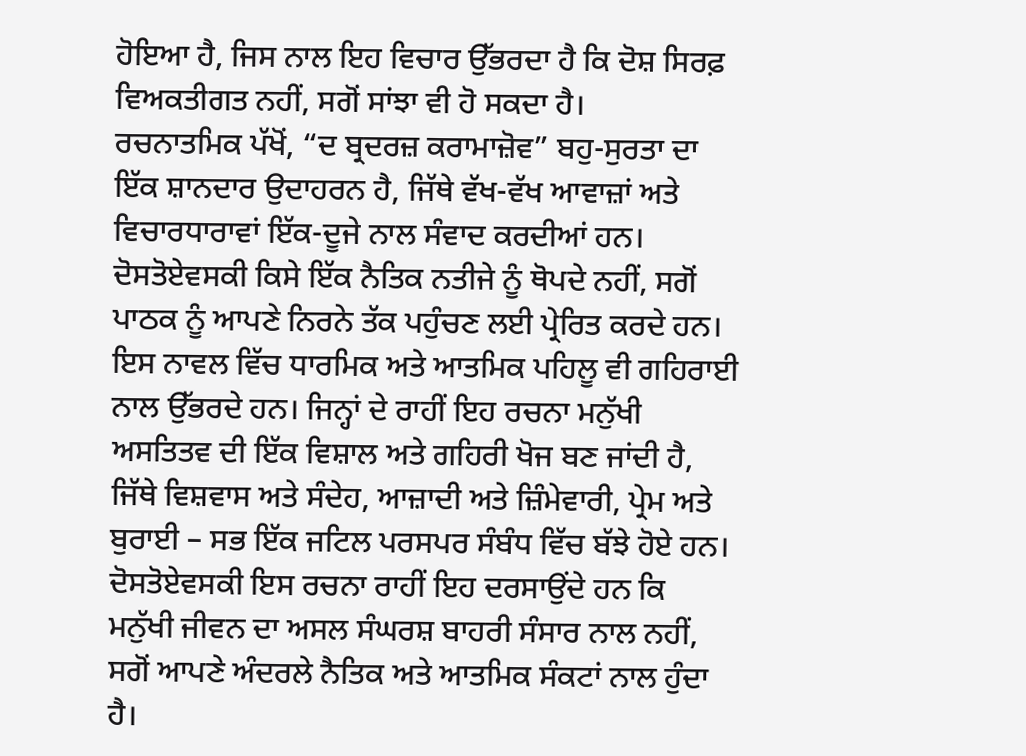ਹੋਇਆ ਹੈ, ਜਿਸ ਨਾਲ ਇਹ ਵਿਚਾਰ ਉੱਭਰਦਾ ਹੈ ਕਿ ਦੋਸ਼ ਸਿਰਫ਼ ਵਿਅਕਤੀਗਤ ਨਹੀਂ, ਸਗੋਂ ਸਾਂਝਾ ਵੀ ਹੋ ਸਕਦਾ ਹੈ।
ਰਚਨਾਤਮਿਕ ਪੱਖੋਂ, “ਦ ਬ੍ਰਦਰਜ਼ ਕਰਾਮਾਜ਼ੋਵ” ਬਹੁ-ਸੁਰਤਾ ਦਾ ਇੱਕ ਸ਼ਾਨਦਾਰ ਉਦਾਹਰਨ ਹੈ, ਜਿੱਥੇ ਵੱਖ-ਵੱਖ ਆਵਾਜ਼ਾਂ ਅਤੇ ਵਿਚਾਰਧਾਰਾਵਾਂ ਇੱਕ-ਦੂਜੇ ਨਾਲ ਸੰਵਾਦ ਕਰਦੀਆਂ ਹਨ। ਦੋਸਤੋਏਵਸਕੀ ਕਿਸੇ ਇੱਕ ਨੈਤਿਕ ਨਤੀਜੇ ਨੂੰ ਥੋਪਦੇ ਨਹੀਂ, ਸਗੋਂ ਪਾਠਕ ਨੂੰ ਆਪਣੇ ਨਿਰਨੇ ਤੱਕ ਪਹੁੰਚਣ ਲਈ ਪ੍ਰੇਰਿਤ ਕਰਦੇ ਹਨ।
ਇਸ ਨਾਵਲ ਵਿੱਚ ਧਾਰਮਿਕ ਅਤੇ ਆਤਮਿਕ ਪਹਿਲੂ ਵੀ ਗਹਿਰਾਈ ਨਾਲ ਉੱਭਰਦੇ ਹਨ। ਜਿਨ੍ਹਾਂ ਦੇ ਰਾਹੀਂ ਇਹ ਰਚਨਾ ਮਨੁੱਖੀ ਅਸਤਿਤਵ ਦੀ ਇੱਕ ਵਿਸ਼ਾਲ ਅਤੇ ਗਹਿਰੀ ਖੋਜ ਬਣ ਜਾਂਦੀ ਹੈ, ਜਿੱਥੇ ਵਿਸ਼ਵਾਸ ਅਤੇ ਸੰਦੇਹ, ਆਜ਼ਾਦੀ ਅਤੇ ਜ਼ਿੰਮੇਵਾਰੀ, ਪ੍ਰੇਮ ਅਤੇ ਬੁਰਾਈ – ਸਭ ਇੱਕ ਜਟਿਲ ਪਰਸਪਰ ਸੰਬੰਧ ਵਿੱਚ ਬੱਝੇ ਹੋਏ ਹਨ। ਦੋਸਤੋਏਵਸਕੀ ਇਸ ਰਚਨਾ ਰਾਹੀਂ ਇਹ ਦਰਸਾਉਂਦੇ ਹਨ ਕਿ ਮਨੁੱਖੀ ਜੀਵਨ ਦਾ ਅਸਲ ਸੰਘਰਸ਼ ਬਾਹਰੀ ਸੰਸਾਰ ਨਾਲ ਨਹੀਂ, ਸਗੋਂ ਆਪਣੇ ਅੰਦਰਲੇ ਨੈਤਿਕ ਅਤੇ ਆਤਮਿਕ ਸੰਕਟਾਂ ਨਾਲ ਹੁੰਦਾ ਹੈ।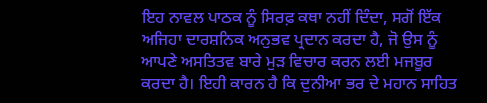ਇਹ ਨਾਵਲ ਪਾਠਕ ਨੂੰ ਸਿਰਫ਼ ਕਥਾ ਨਹੀਂ ਦਿੰਦਾ, ਸਗੋਂ ਇੱਕ ਅਜਿਹਾ ਦਾਰਸ਼ਨਿਕ ਅਨੁਭਵ ਪ੍ਰਦਾਨ ਕਰਦਾ ਹੈ, ਜੋ ਉਸ ਨੂੰ ਆਪਣੇ ਅਸਤਿਤਵ ਬਾਰੇ ਮੁੜ ਵਿਚਾਰ ਕਰਨ ਲਈ ਮਜਬੂਰ ਕਰਦਾ ਹੈ। ਇਹੀ ਕਾਰਨ ਹੈ ਕਿ ਦੁਨੀਆ ਭਰ ਦੇ ਮਹਾਨ ਸਾਹਿਤ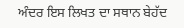ਅੰਦਰ ਇਸ ਲਿਖਤ ਦਾ ਸਥਾਨ ਬੇਹੱਦ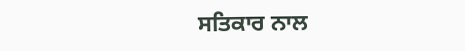ਸਤਿਕਾਰ ਨਾਲ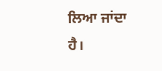ਲਿਆ ਜਾਂਦਾ ਹੈ।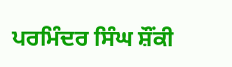ਪਰਮਿੰਦਰ ਸਿੰਘ ਸ਼ੌਂਕੀ